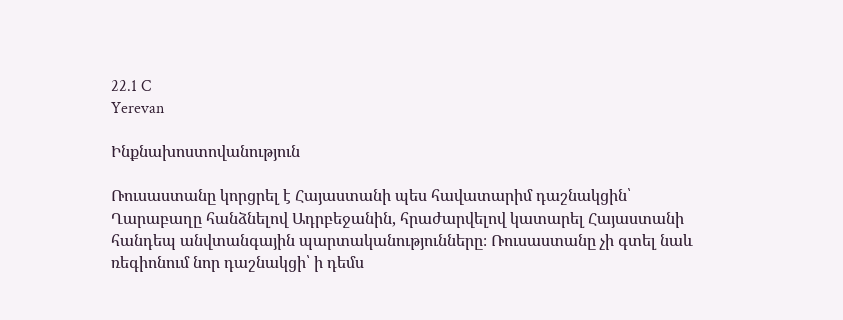22.1 C
Yerevan

Ինքնախոստովանություն

Ռուսաստանը կորցրել է Հայաստանի պես հավատարիմ դաշնակցին՝ Ղարաբաղը հանձնելով Ադրբեջանին, հրաժարվելով կատարել Հայաստանի հանդեպ անվտանգային պարտականությունները։ Ռուսաստանը չի գտել նաև ռեգիոնում նոր դաշնակցի՝ ի դեմս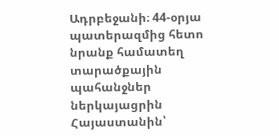Ադրբեջանի։ 44-օրյա պատերազմից հետո նրանք համատեղ տարածքային պահանջներ ներկայացրին Հայաստանին՝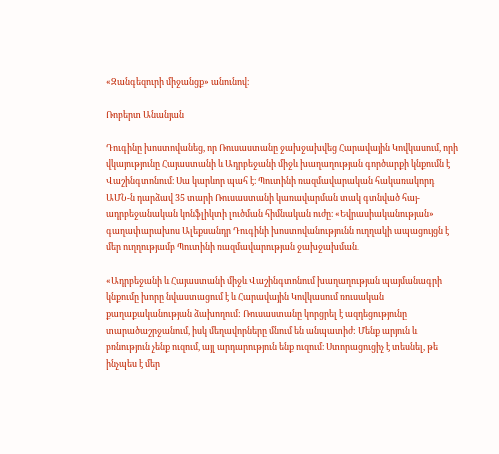«Զանգեզուրի միջանցք» անունով։

Ռոբերտ Անանյան

Դուգինը խոստովանեց, որ Ռուսաստանը ջախջախվեց Հարավային Կովկասում, որի վկայությունը Հայաստանի և Ադրբեջանի միջև խաղաղության գործարքի կնքումն է Վաշինգտոնում։ Սա կարևոր պահ է։ Պուտինի ռազմավարական հակառակորդ ԱՄՆ‑ն դարձավ 35 տարի Ռուսաստանի կառավարման տակ գտնված հայ-ադրբեջանական կոնֆլիկտի լուծման հիմնական ուժը։ «Եվրասիականության» գաղափարախոս Ալեքսանդր Դուգինի խոստովանությունն ուղղակի ապացույցն է մեր ուղղությամբ Պուտինի ռազմավարության ջախջախման․

«Ադրբեջանի և Հայաստանի միջև Վաշինգտոնում խաղաղության պայմանագրի կնքումը խորը նվաստացում է և Հարավային Կովկասում ռուսական քաղաքականության ձախողում: Ռուսաստանը կորցրել է ազդեցությունը տարածաշրջանում, իսկ մեղավորները մնում են անպատիժ: Մենք արյուն և բռնություն չենք ուզում, այլ արդարություն ենք ուզում։ Ստորացուցիչ է տեսնել, թե ինչպես է մեր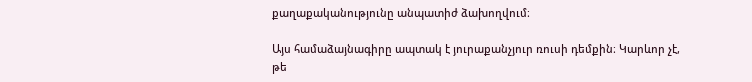քաղաքականությունը անպատիժ ձախողվում։

Այս համաձայնագիրը ապտակ է յուրաքանչյուր ռուսի դեմքին։ Կարևոր չէ, թե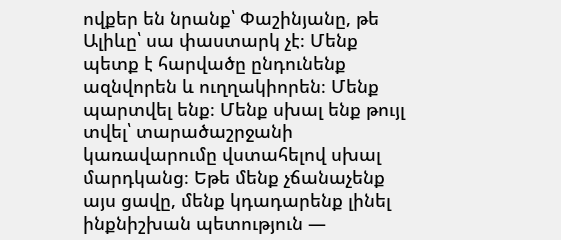ովքեր են նրանք՝ Փաշինյանը, թե Ալիևը՝ սա փաստարկ չէ։ Մենք պետք է հարվածը ընդունենք ազնվորեն և ուղղակիորեն։ Մենք պարտվել ենք։ Մենք սխալ ենք թույլ տվել՝ տարածաշրջանի կառավարումը վստահելով սխալ մարդկանց։ Եթե մենք չճանաչենք այս ցավը, մենք կդադարենք լինել ինքնիշխան պետություն —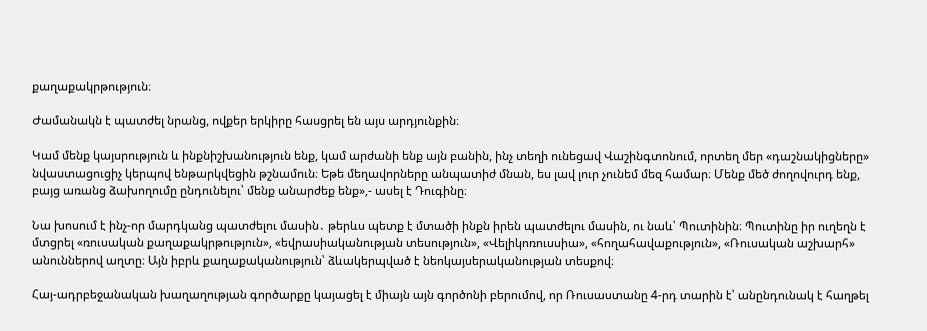քաղաքակրթություն։

Ժամանակն է պատժել նրանց, ովքեր երկիրը հասցրել են այս արդյունքին։

Կամ մենք կայսրություն և ինքնիշխանություն ենք, կամ արժանի ենք այն բանին, ինչ տեղի ունեցավ Վաշինգտոնում, որտեղ մեր «դաշնակիցները» նվաստացուցիչ կերպով ենթարկվեցին թշնամուն։ Եթե մեղավորները անպատիժ մնան, ես լավ լուր չունեմ մեզ համար։ Մենք մեծ ժողովուրդ ենք, բայց առանց ձախողումը ընդունելու՝ մենք անարժեք ենք»,- ասել է Դուգինը։

Նա խոսում է ինչ-որ մարդկանց պատժելու մասին․ թերևս պետք է մտածի ինքն իրեն պատժելու մասին, ու նաև՝ Պուտինին։ Պուտինը իր ուղեղն է մտցրել «ռուսական քաղաքակրթություն», «եվրասիականության տեսություն», «Վելիկոռուսսիա», «հողահավաքություն», «Ռուսական աշխարհ» անուններով աղտը։ Այն իբրև քաղաքականություն՝ ձևակերպված է նեոկայսերականության տեսքով։

Հայ-ադրբեջանական խաղաղության գործարքը կայացել է միայն այն գործոնի բերումով, որ Ռուսաստանը 4‑րդ տարին է՝ անընդունակ է հաղթել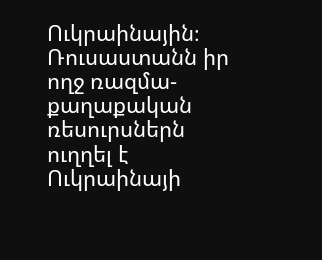Ուկրաինային։ Ռուսաստանն իր ողջ ռազմա-քաղաքական ռեսուրսներն ուղղել է Ուկրաինայի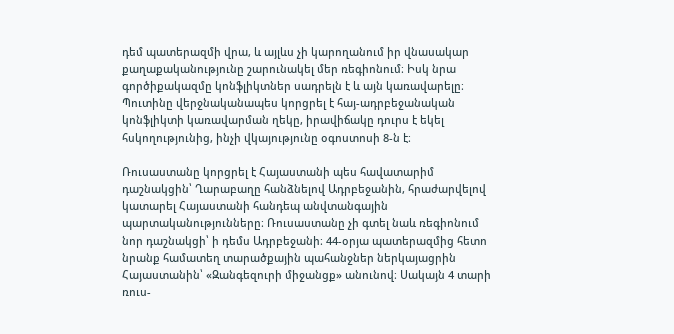դեմ պատերազմի վրա, և այլևս չի կարողանում իր վնասակար քաղաքականությունը շարունակել մեր ռեգիոնում։ Իսկ նրա գործիքակազմը կոնֆլիկտներ սադրելն է և այն կառավարելը։  Պուտինը վերջնականապես կորցրել է հայ-ադրբեջանական կոնֆլիկտի կառավարման ղեկը, իրավիճակը դուրս է եկել հսկողությունից, ինչի վկայությունը օգոստոսի 8‑ն է։

Ռուսաստանը կորցրել է Հայաստանի պես հավատարիմ դաշնակցին՝ Ղարաբաղը հանձնելով Ադրբեջանին, հրաժարվելով կատարել Հայաստանի հանդեպ անվտանգային պարտականությունները։ Ռուսաստանը չի գտել նաև ռեգիոնում նոր դաշնակցի՝ ի դեմս Ադրբեջանի։ 44-օրյա պատերազմից հետո նրանք համատեղ տարածքային պահանջներ ներկայացրին Հայաստանին՝ «Զանգեզուրի միջանցք» անունով։ Սակայն 4 տարի  ռուս-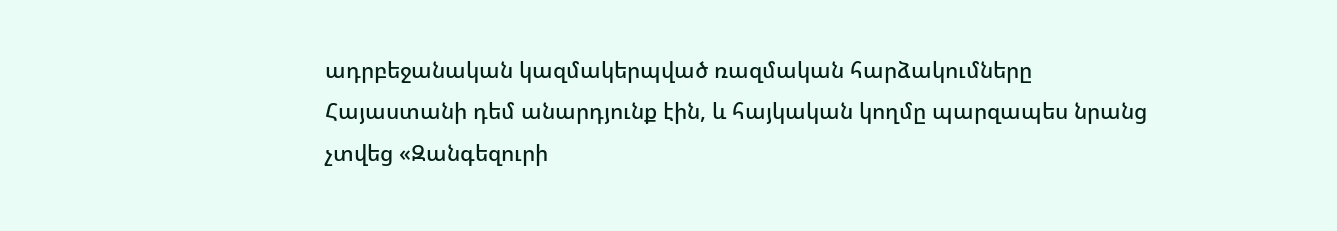ադրբեջանական կազմակերպված ռազմական հարձակումները Հայաստանի դեմ անարդյունք էին, և հայկական կողմը պարզապես նրանց չտվեց «Զանգեզուրի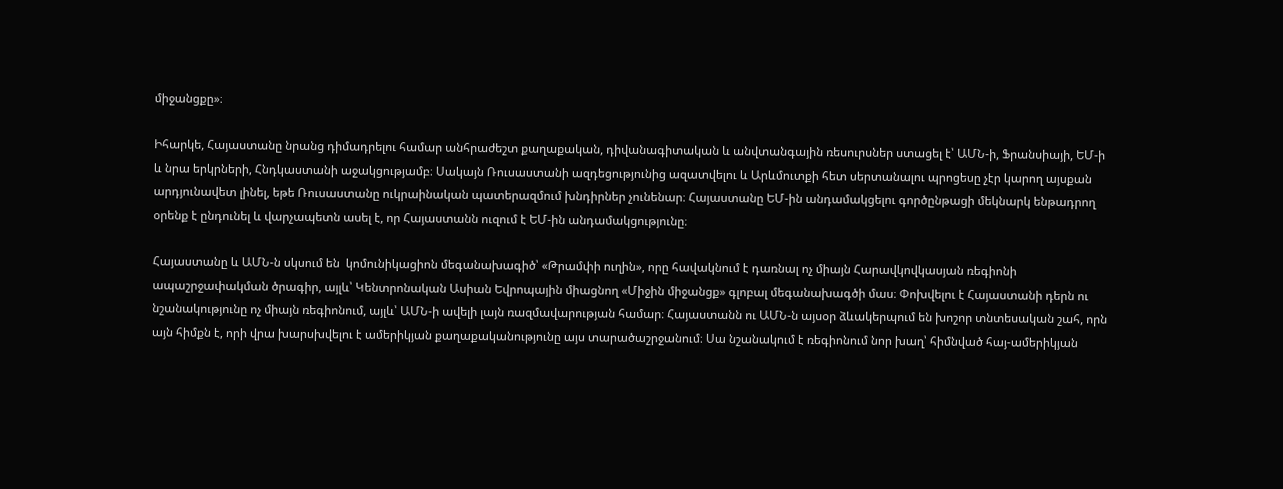միջանցքը»։

Իհարկե, Հայաստանը նրանց դիմադրելու համար անհրաժեշտ քաղաքական, դիվանագիտական և անվտանգային ռեսուրսներ ստացել է՝ ԱՄՆ‑ի, Ֆրանսիայի, ԵՄ‑ի և նրա երկրների, Հնդկաստանի աջակցությամբ։ Սակայն Ռուսաստանի ազդեցությունից ազատվելու և Արևմուտքի հետ սերտանալու պրոցեսը չէր կարող այսքան արդյունավետ լինել, եթե Ռուսաստանը ուկրաինական պատերազմում խնդիրներ չունենար։ Հայաստանը ԵՄ-ին անդամակցելու գործընթացի մեկնարկ ենթադրող օրենք է ընդունել և վարչապետն ասել է, որ Հայաստանն ուզում է ԵՄ-ին անդամակցությունը։

Հայաստանը և ԱՄՆ‑ն սկսում են  կոմունիկացիոն մեգանախագիծ՝ «Թրամփի ուղին», որը հավակնում է դառնալ ոչ միայն Հարավկովկասյան ռեգիոնի ապաշրջափակման ծրագիր, այլև՝ Կենտրոնական Ասիան Եվրոպային միացնող «Միջին միջանցք» գլոբալ մեգանախագծի մաս։ Փոխվելու է Հայաստանի դերն ու նշանակությունը ոչ միայն ռեգիոնում, այլև՝ ԱՄՆ‑ի ավելի լայն ռազմավարության համար։ Հայաստանն ու ԱՄՆ‑ն այսօր ձևակերպում են խոշոր տնտեսական շահ, որն այն հիմքն է, որի վրա խարսխվելու է ամերիկյան քաղաքականությունը այս տարածաշրջանում։ Սա նշանակում է ռեգիոնում նոր խաղ՝ հիմնված հայ-ամերիկյան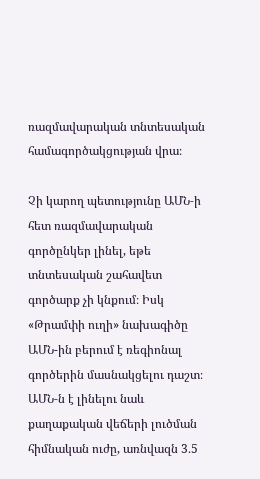ռազմավարական տնտեսական համագործակցության վրա։

Չի կարող պետությունը ԱՄՆ‑ի հետ ռազմավարական գործընկեր լինել, եթե տնտեսական շահավետ գործարք չի կնքում։ Իսկ «Թրամփի ուղի» նախագիծը ԱՄՆ-ին բերում է ռեգիոնալ գործերին մասնակցելու դաշտ։ ԱՄՆ‑ն է լինելու նաև քաղաքական վեճերի լուծման հիմնական ուժը, առնվազն 3․5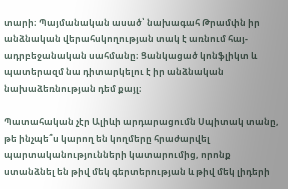տարի։ Պայմանական ասած՝ նախագահ Թրամփն իր անձնական վերահսկողության տակ է առնում հայ-ադրբեջանական սահմանը։ Ցանկացած կոնֆլիկտ և պատերազմ նա դիտարկելու է իր անձնական նախաձեռնության դեմ քայլ։

Պատահական չէր Ալիևի արդարացումն Սպիտակ տանը, թե ինչպե՞ս կարող են կողմերը հրաժարվել պարտականությունների կատարումից, որոնք ստանձնել են թիվ մեկ գերտերության և թիվ մեկ լիդերի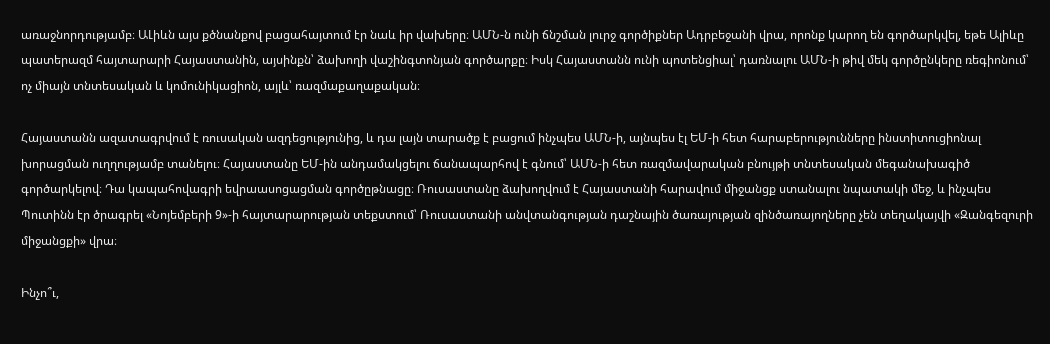առաջնորդությամբ։ ԱԼիևն այս քծնանքով բացահայտում էր նաև իր վախերը։ ԱՄՆ‑ն ունի ճնշման լուրջ գործիքներ Ադրբեջանի վրա, որոնք կարող են գործարկվել, եթե Ալիևը պատերազմ հայտարարի Հայաստանին, այսինքն՝ ձախողի վաշինգտոնյան գործարքը։ Իսկ Հայաստանն ունի պոտենցիալ՝ դառնալու ԱՄՆ‑ի թիվ մեկ գործընկերը ռեգիոնում՝ ոչ միայն տնտեսական և կոմունիկացիոն, այլև՝ ռազմաքաղաքական։

Հայաստանն ազատագրվում է ռուսական ազդեցությունից, և դա լայն տարածք է բացում ինչպես ԱՄՆ‑ի, այնպես էլ ԵՄ‑ի հետ հարաբերությունները ինստիտուցիոնալ խորացման ուղղությամբ տանելու։ Հայաստանը ԵՄ-ին անդամակցելու ճանապարհով է գնում՝ ԱՄՆ‑ի հետ ռազմավարական բնույթի տնտեսական մեգանախագիծ գործարկելով։ Դա կապահովագրի եվրաասոցացման գործըթնացը։ Ռուսաստանը ձախողվում է Հայաստանի հարավում միջանցք ստանալու նպատակի մեջ, և ինչպես Պուտինն էր ծրագրել «Նոյեմբերի 9»-ի հայտարարության տեքստում՝ Ռուսաստանի անվտանգության դաշնային ծառայության զինծառայողները չեն տեղակայվի «Զանգեզուրի միջանցքի» վրա։

Ինչո՞ւ,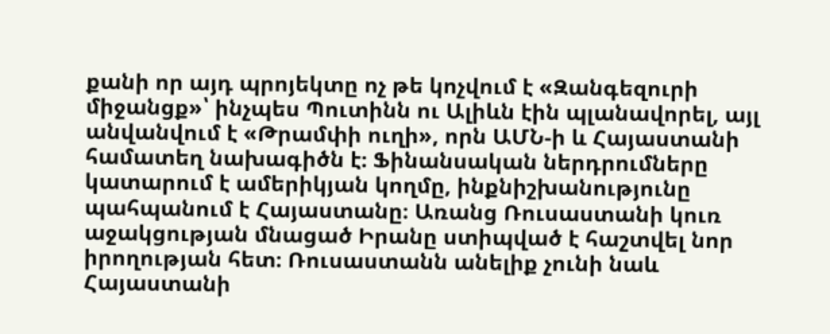քանի որ այդ պրոյեկտը ոչ թե կոչվում է «Զանգեզուրի միջանցք»՝ ինչպես Պուտինն ու Ալիևն էին պլանավորել, այլ անվանվում է «Թրամփի ուղի», որն ԱՄՆ‑ի և Հայաստանի համատեղ նախագիծն է։ Ֆինանսական ներդրումները կատարում է ամերիկյան կողմը, ինքնիշխանությունը պահպանում է Հայաստանը։ Առանց Ռուսաստանի կուռ աջակցության մնացած Իրանը ստիպված է հաշտվել նոր իրողության հետ։ Ռուսաստանն անելիք չունի նաև Հայաստանի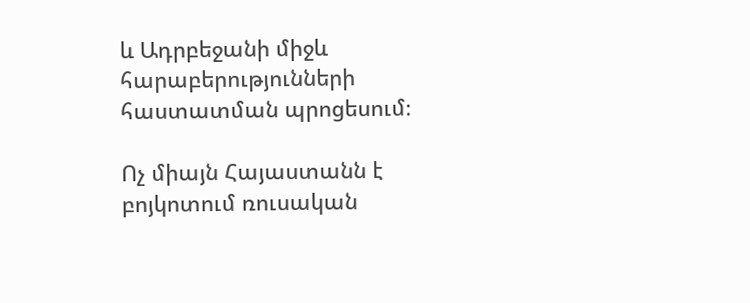և Ադրբեջանի միջև հարաբերությունների հաստատման պրոցեսում։

Ոչ միայն Հայաստանն է բոյկոտում ռուսական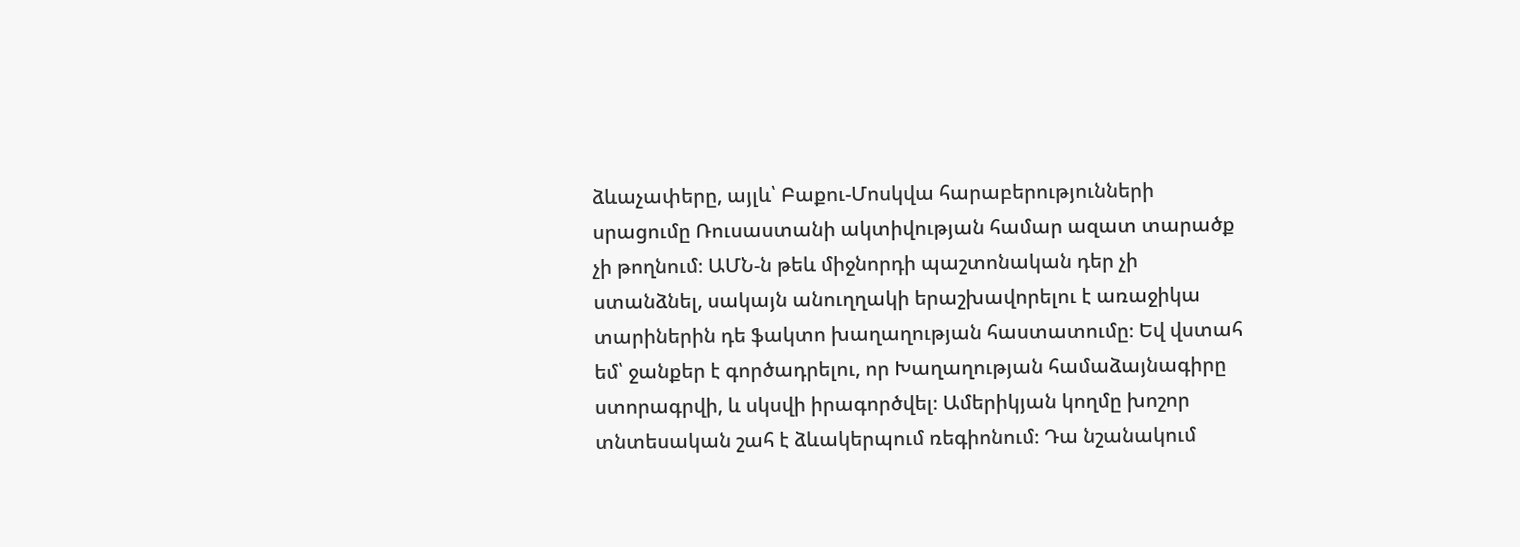ձևաչափերը, այլև՝ Բաքու-Մոսկվա հարաբերությունների սրացումը Ռուսաստանի ակտիվության համար ազատ տարածք չի թողնում։ ԱՄՆ‑ն թեև միջնորդի պաշտոնական դեր չի ստանձնել, սակայն անուղղակի երաշխավորելու է առաջիկա տարիներին դե ֆակտո խաղաղության հաստատումը։ Եվ վստահ եմ՝ ջանքեր է գործադրելու, որ Խաղաղության համաձայնագիրը ստորագրվի, և սկսվի իրագործվել։ Ամերիկյան կողմը խոշոր տնտեսական շահ է ձևակերպում ռեգիոնում։ Դա նշանակում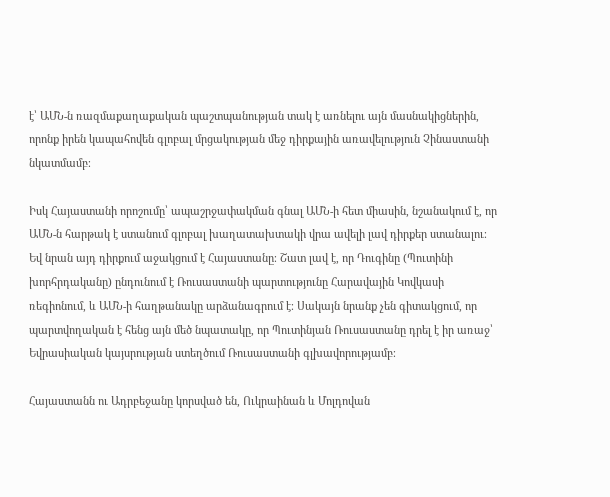է՝ ԱՄՆ‑ն ռազմաքաղաքական պաշտպանության տակ է առնելու այն մասնակիցներին, որոնք իրեն կապահովեն գլոբալ մրցակության մեջ դիրքային առավելություն Չինաստանի նկատմամբ։

Իսկ Հայաստանի որոշումը՝ ապաշրջափակման գնալ ԱՄՆ‑ի հետ միասին, նշանակում է, որ ԱՄՆ‑ն հարթակ է ստանում գլոբալ խաղատախտակի վրա ավելի լավ դիրքեր ստանալու։ Եվ նրան այդ դիրքում աջակցում է Հայաստանը։ Շատ լավ է, որ Դուգինը (Պուտինի խորհրդականը) ընդունում է Ռուսաստանի պարտությունը Հարավային Կովկասի ռեգիոնում, և ԱՄՆ‑ի հաղթանակը արձանագրում է։ Սակայն նրանք չեն գիտակցում, որ պարտվողական է հենց այն մեծ նպատակը, որ Պուտինյան Ռուսաստանը դրել է իր առաջ՝ Եվրասիական կայսրության ստեղծում Ռուսաստանի գլխավորությամբ։

Հայաստանն ու Ադրբեջանը կորսված են, Ուկրաինան և Մոլդովան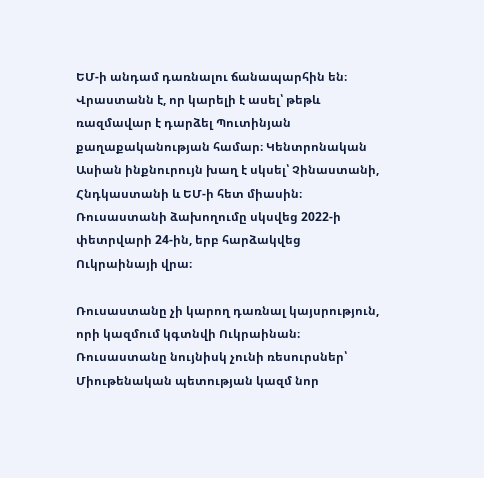ԵՄ‑ի անդամ դառնալու ճանապարհին են։ Վրաստանն է, որ կարելի է ասել՝ թեթև ռազմավար է դարձել Պուտինյան քաղաքականության համար։ Կենտրոնական Ասիան ինքնուրույն խաղ է սկսել՝ Չինաստանի, Հնդկաստանի և ԵՄ‑ի հետ միասին։ Ռուսաստանի ձախողումը սկսվեց 2022‑ի փետրվարի 24-ին, երբ հարձակվեց Ուկրաինայի վրա։

Ռուսաստանը չի կարող դառնալ կայսրություն, որի կազմում կգտնվի Ուկրաինան։ Ռուսաստանը նույնիսկ չունի ռեսուրսներ՝ Միութենական պետության կազմ նոր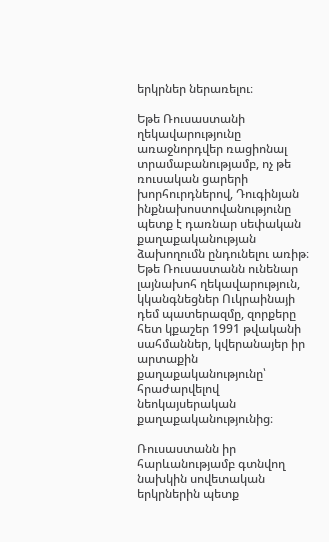երկրներ ներառելու։

Եթե Ռուսաստանի ղեկավարությունը առաջնորդվեր ռացիոնալ տրամաբանությամբ, ոչ թե ռուսական ցարերի խորհուրդներով, Դուգինյան ինքնախոստովանությունը պետք է դառնար սեփական քաղաքականության ձախողումն ընդունելու առիթ։ Եթե Ռուսաստանն ունենար լայնախոհ ղեկավարություն, կկանգնեցներ Ուկրաինայի դեմ պատերազմը, զորքերը հետ կքաշեր 1991 թվականի սահմաններ, կվերանայեր իր արտաքին քաղաքականությունը՝ հրաժարվելով նեոկայսերական քաղաքականությունից։

Ռուսաստանն իր հարևանությամբ գտնվող նախկին սովետական երկրներին պետք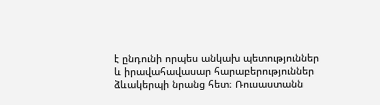է ընդունի որպես անկախ պետություններ և իրավահավասար հարաբերություններ ձևակերպի նրանց հետ։ Ռուսաստանն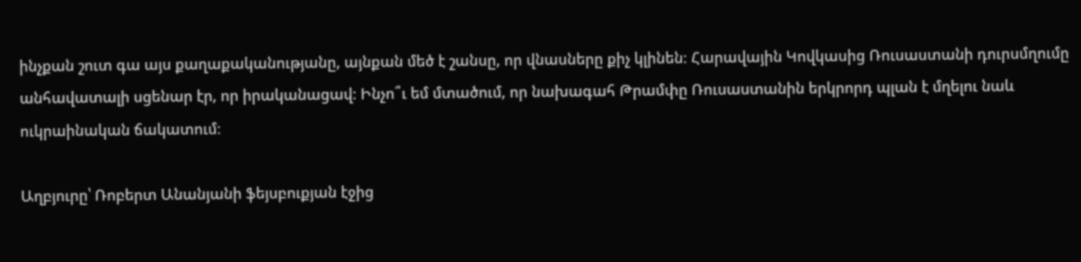ինչքան շուտ գա այս քաղաքականությանը, այնքան մեծ է շանսը, որ վնասները քիչ կլինեն։ Հարավային Կովկասից Ռուսաստանի դուրսմղումը անհավատալի սցենար էր, որ իրականացավ։ Ինչո՞ւ եմ մտածում, որ նախագահ Թրամփը Ռուսաստանին երկրորդ պլան է մղելու նաև ուկրաինական ճակատում։

Աղբյուրը՝ Ռոբերտ Անանյանի ֆեյսբուքյան էջից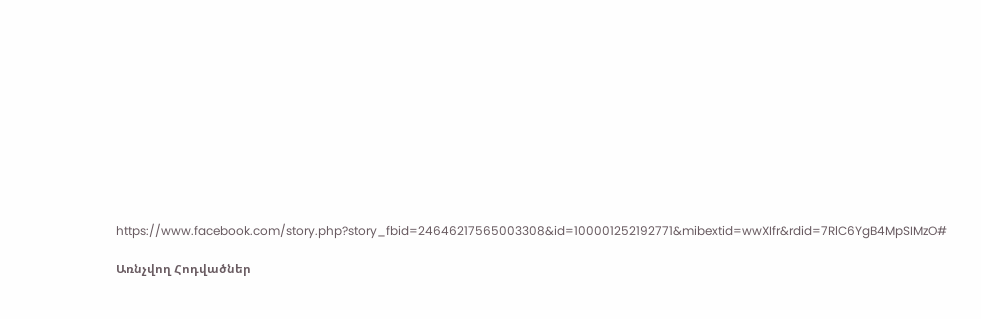https://www.facebook.com/story.php?story_fbid=24646217565003308&id=100001252192771&mibextid=wwXIfr&rdid=7RlC6YgB4MpSIMzO#

Առնչվող Հոդվածներ